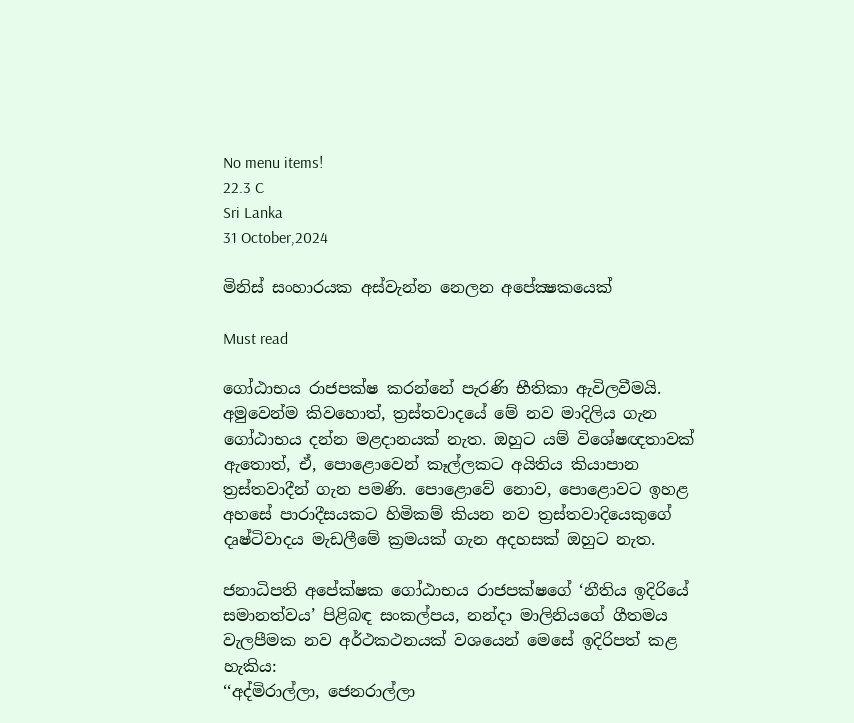No menu items!
22.3 C
Sri Lanka
31 October,2024

මිනිස් සංහාරයක අස්වැන්න නෙලන අපේක්‍ෂකයෙක්

Must read

ගෝඨාභය රාජපක්ෂ කරන්නේ පැරණි භීතිකා ඇවිලවීමයි. අමුවෙන්ම කිවහොත්, ත්‍රස්තවාදයේ මේ නව මාදිලිය ගැන ගෝඨාභය දන්න මළදානයක් නැත. ඔහුට යම් විශේෂඥතාවක් ඇතොත්, ඒ, පොළොවෙන් කෑල්ලකට අයිතිය කියාපාන ත්‍රස්තවාදීන් ගැන පමණි. පොළොවේ නොව, පොළොවට ඉහළ අහසේ පාරාදීසයකට හිමිකම් කියන නව ත්‍රස්තවාදියෙකුගේ දෘෂ්ටිවාදය මැඩලීමේ ක්‍රමයක් ගැන අදහසක් ඔහුට නැත.

ජනාධිපති අපේක්ෂක ගෝඨාභය රාජපක්ෂගේ ‘නීතිය ඉදිරියේ සමානත්වය’ පිළිබඳ සංකල්පය, නන්දා මාලිනියගේ ගීතමය වැලපීමක නව අර්ථකථනයක් වශයෙන් මෙසේ ඉදිරිපත් කළ හැකිය:
‘‘අද්මිරාල්ලා, ජෙනරාල්ලා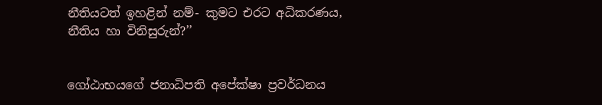නීතියටත් ඉහළින් නම්- කුමට එරට අධිකරණය, නීතිය හා විනිසුරුන්?’’


ගෝඨාභයගේ ජනාධිපති අපේක්ෂා ප්‍රවර්ධනය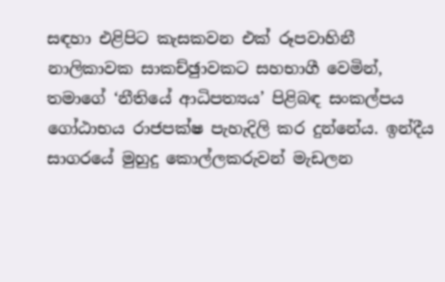සඳහා එළිපිට කැසකවන එක් රූපවාහිනී නාලිකාවක සාකච්ඡුාවකට සහභාගී වෙමින්, තමාගේ ‘නීතියේ ආධිපත්‍යය’ පිළිබඳ සංකල්පය ගෝඨාභය රාජපක්ෂ පැහැදිලි කර දුන්නේය. ඉන්දීය සාගරයේ මුහුදු කොල්ලකරුවන් මැඩලන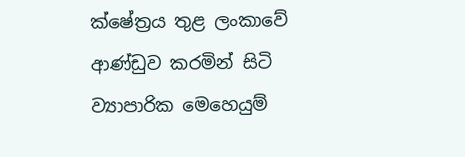ක්ෂේත්‍රය තුළ ලංකාවේ ආණ්ඩුව කරමින් සිටි ව්‍යාපාරික මෙහෙයුම්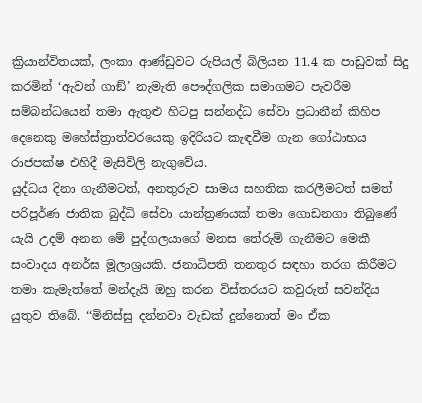ක්‍රියාන්විතයක්, ලංකා ආණ්ඩුවට රුපියල් බිලියන 11.4 ක පාඩුවක් සිදු කරමින් ‘ඇවන් ගාඞ්’ නැමැති පෞද්ගලික සමාගමට පැවරීම සම්බන්ධයෙන් තමා ඇතුළු හිටපු සන්නද්ධ සේවා ප්‍රධානීන් කිහිප දෙනෙකු මහේස්ත්‍රාත්වරයෙකු ඉදිරියට කැඳවීම ගැන ගෝඨාභය රාජපක්ෂ එහිදී මැසිවිලි නැගුවේය.
යුද්ධය දිනා ගැනීමටත්, අනතුරුව සාමය සහතික කරලීමටත් සමත් පරිපූර්ණ ජාතික බුද්ධි සේවා යාන්ත්‍රණයක් තමා ගොඩනගා තිබුණේ යැයි උදම් අනන මේ පුද්ගලයාගේ මනස තේරුම් ගැනීමට මෙකී සංවාදය අනර්ඝ මූලාශ්‍රයකි. ජනාධිපති තනතුර සඳහා තරග කිරීමට තමා කැමැත්තේ මන්දැයි ඔහු කරන විස්තරයට කවුරුත් සවන්දිය යුතුව තිබේ. ‘‘මිනිස්සු දන්නවා වැඩක් දුන්නොත් මං ඒක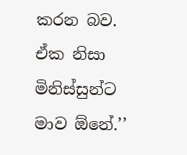කරන බව. ඒක නිසා මිනිස්සුන්ට මාව ඕනේ.’’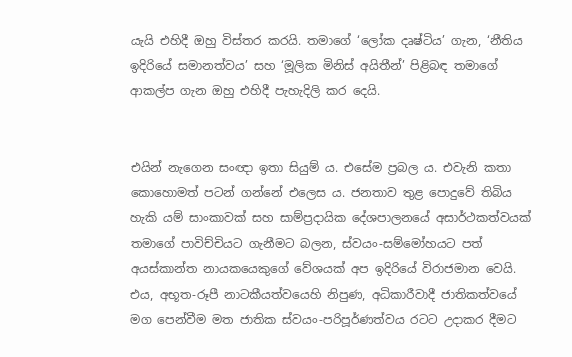යැයි එහිදී ඔහු විස්තර කරයි. තමාගේ ‘ලෝක දෘෂ්ටිය’ ගැන, ‘නීතිය ඉදිරියේ සමානත්වය’ සහ ‘මූලික මිනිස් අයිතීන්’ පිළිබඳ තමාගේ ආකල්ප ගැන ඔහු එහිදී පැහැදිලි කර දෙයි.


එයින් නැගෙන සංඥා ඉතා සියුම් ය. එසේම ප්‍රබල ය. එවැනි කතා කොහොමත් පටන් ගන්නේ එලෙස ය. ජනතාව තුළ පොදුවේ තිබිය හැකි යම් සාංකාවක් සහ සාම්ප්‍රදායික දේශපාලනයේ අසාර්ථකත්වයක් තමාගේ පාවිච්චියට ගැනීමට බලන, ස්වයං-සම්මෝහයට පත් අයස්කාන්ත නායකයෙකුගේ වේශයක් අප ඉදිරියේ විරාජමාන වෙයි. එය, අභූත-රූපී නාටකීයත්වයෙහි නිපුණ, අධිකාරීවාදී ජාතිකත්වයේ මග පෙන්වීම මත ජාතික ස්වයං-පරිපූර්ණත්වය රටට උදාකර දීමට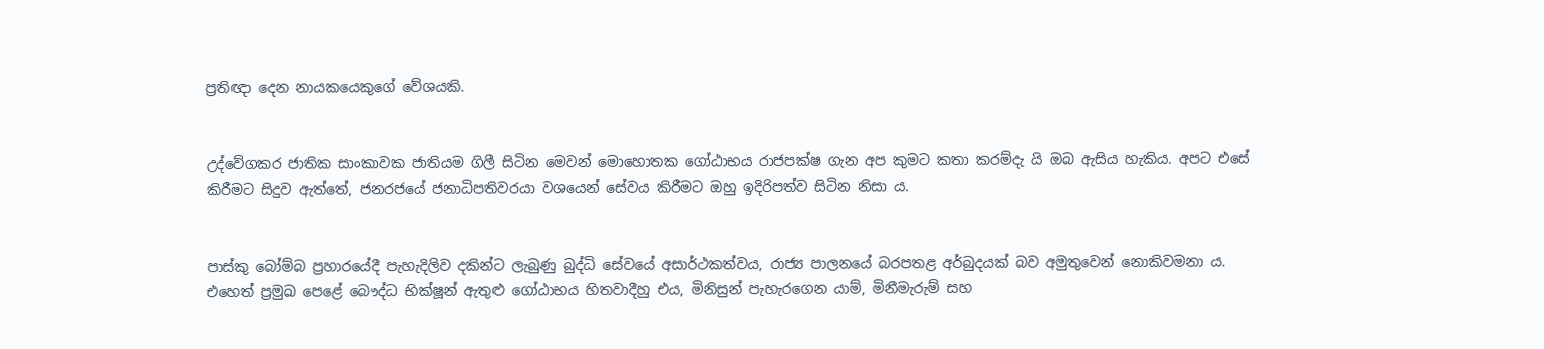ප්‍රතිඥා දෙන නායකයෙකුගේ වේශයකි.


උද්වේගකර ජාතික සාංකාවක ජාතියම ගිලී සිටින මෙවන් මොහොතක ගෝඨාභය රාජපක්ෂ ගැන අප කුමට කතා කරම්දැ යි ඔබ ඇසිය හැකිය. අපට එසේ කිරීමට සිදුව ඇත්තේ, ජනරජයේ ජනාධිපතිවරයා වශයෙන් සේවය කිරීමට ඔහු ඉදිරිපත්ව සිටින නිසා ය.


පාස්කු බෝම්බ ප්‍රහාරයේදී පැහැදිලිව දකින්ට ලැබුණු බුද්ධි සේවයේ අසාර්ථකත්වය, රාජ්‍ය පාලනයේ බරපතළ අර්බුදයක් බව අමුතුවෙන් නොකිවමනා ය. එහෙත් ප්‍රමුඛ පෙළේ බෞද්ධ භික්ෂූන් ඇතුළු ගෝඨාභය හිතවාදීහු එය, මිනිසුන් පැහැරගෙන යාම්, මිනීමැරුම් සහ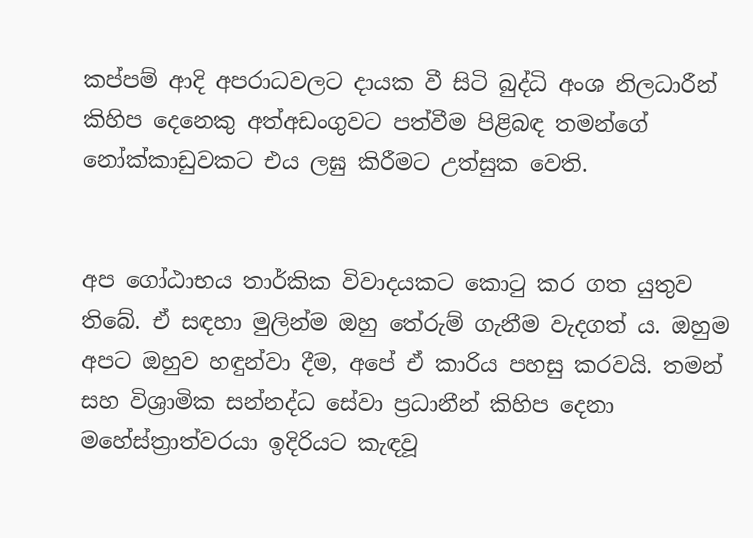කප්පම් ආදි අපරාධවලට දායක වී සිටි බුද්ධි අංශ නිලධාරීන් කිහිප දෙනෙකු අත්අඩංගුවට පත්වීම පිළිබඳ තමන්ගේ නෝක්කාඩුවකට එය ලඝු කිරීමට උත්සුක වෙති.


අප ගෝඨාභය තාර්කික විවාදයකට කොටු කර ගත යුතුව තිබේ. ඒ සඳහා මුලින්ම ඔහු තේරුම් ගැනීම වැදගත් ය. ඔහුම අපට ඔහුව හඳුන්වා දීම, අපේ ඒ කාරිය පහසු කරවයි. තමන් සහ විශ්‍රාමික සන්නද්ධ සේවා ප්‍රධානීන් කිහිප දෙනා මහේස්ත්‍රාත්වරයා ඉදිරියට කැඳවූ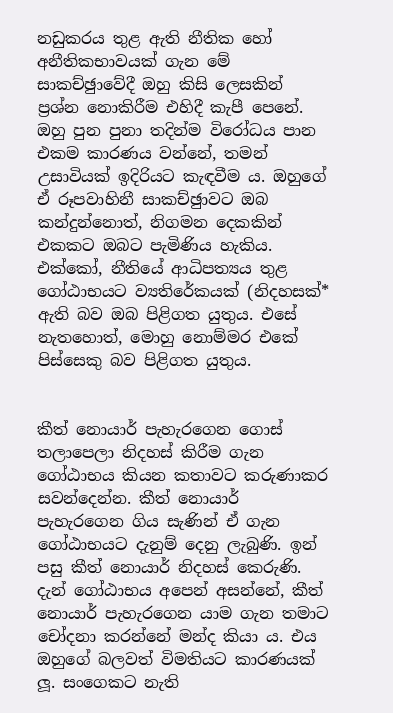නඩුකරය තුළ ඇති නීතික හෝ අනීතිකභාවයක් ගැන මේ සාකච්ඡුාවේදී ඔහු කිසි ලෙසකින් ප්‍රශ්න නොකිරීම එහිදී කැපී පෙනේ. ඔහු පුන පුනා තදින්ම විරෝධය පාන එකම කාරණය වන්නේ, තමන් උසාවියක් ඉදිරියට කැඳවීම ය. ඔහුගේ ඒ රූපවාහිනී සාකච්ඡුාවට ඔබ කන්දුන්නොත්, නිගමන දෙකකින් එකකට ඔබට පැමිණිය හැකිය. එක්කෝ, නීතියේ ආධිපත්‍යය තුළ ගෝඨාභයට ව්‍යතිරේකයක් (නිදහසක්* ඇති බව ඔබ පිළිගත යුතුය. එසේ නැතහොත්, මොහු නොම්මර එකේ පිස්සෙකු බව පිළිගත යුතුය.


කීත් නොයාර් පැහැරගෙන ගොස් තලාපෙලා නිදහස් කිරීම ගැන ගෝඨාභය කියන කතාවට කරුණාකර සවන්දෙන්න. කීත් නොයාර් පැහැරගෙන ගිය සැණින් ඒ ගැන ගෝඨාභයට දැනුම් දෙනු ලැබුණි. ඉන් පසු කීත් නොයාර් නිදහස් කෙරුණි. දැන් ගෝඨාභය අපෙන් අසන්නේ, කීත් නොයාර් පැහැරගෙන යාම ගැන තමාට චෝදනා කරන්නේ මන්ද කියා ය. එය ඔහුගේ බලවත් විමතියට කාරණයක් ලූ. සංගෙකට නැති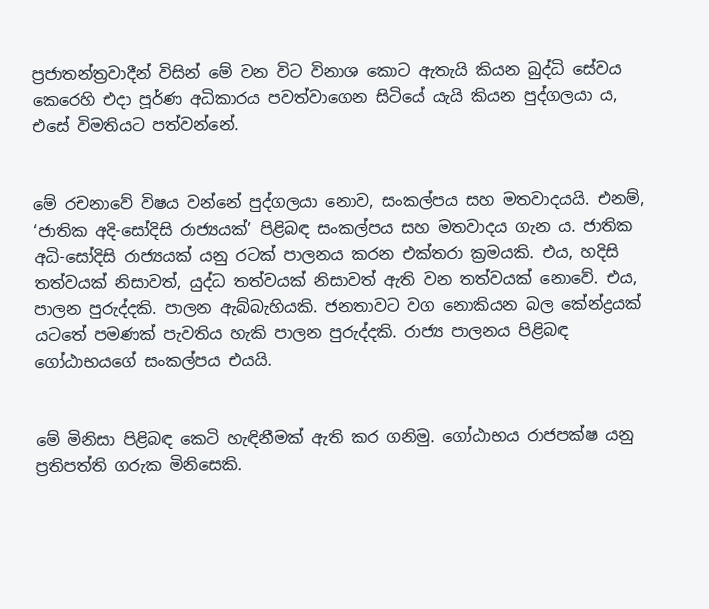ප්‍රජාතන්ත්‍රවාදීන් විසින් මේ වන විට විනාශ කොට ඇතැයි කියන බුද්ධි සේවය කෙරෙහි එදා පූර්ණ අධිකාරය පවත්වාගෙන සිටියේ යැයි කියන පුද්ගලයා ය, එසේ විමතියට පත්වන්නේ.


මේ රචනාවේ විෂය වන්නේ පුද්ගලයා නොව, සංකල්පය සහ මතවාදයයි. එනම්, ‘ජාතික අදි-සෝදිසි රාජ්‍යයක්’ පිළිබඳ සංකල්පය සහ මතවාදය ගැන ය. ජාතික අධි-සෝදිසි රාජ්‍යයක් යනු රටක් පාලනය කරන එක්තරා ක්‍රමයකි. එය, හදිසි තත්වයක් නිසාවත්, යුද්ධ තත්වයක් නිසාවත් ඇති වන තත්වයක් නොවේ. එය, පාලන පුරුද්දකි. පාලන ඇබ්බැහියකි. ජනතාවට වග නොකියන බල කේන්ද්‍රයක් යටතේ පමණක් පැවතිය හැකි පාලන පුරුද්දකි. රාජ්‍ය පාලනය පිළිබඳ ගෝඨාභයගේ සංකල්පය එයයි.


මේ මිනිසා පිළිබඳ කෙටි හැඳිනීමක් ඇති කර ගනිමු. ගෝඨාභය රාජපක්ෂ යනු ප්‍රතිපත්ති ගරුක මිනිසෙකි.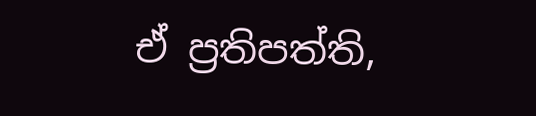ඒ ප්‍රතිපත්ති,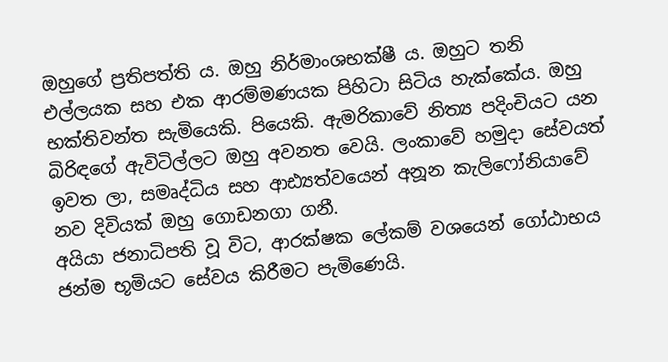ඔහුගේ ප්‍රතිපත්ති ය. ඔහු නිර්මාංශභක්ෂී ය. ඔහුට තනි එල්ලයක සහ එක ආරම්මණයක පිහිටා සිටිය හැක්කේය. ඔහු භක්තිවන්ත සැමියෙකි. පියෙකි. ඇමරිකාවේ නිත්‍ය පදිංචියට යන බිරිඳගේ ඇවිටිල්ලට ඔහු අවනත වෙයි. ලංකාවේ හමුදා සේවයත් ඉවත ලා, සමෘද්ධිය සහ ආඪ්‍යත්වයෙන් අනූන කැලිෆෝනියාවේ නව දිවියක් ඔහු ගොඩනගා ගනී.
අයියා ජනාධිපති වූ විට, ආරක්ෂක ලේකම් වශයෙන් ගෝඨාභය ජන්ම භූමියට සේවය කිරීමට පැමිණෙයි.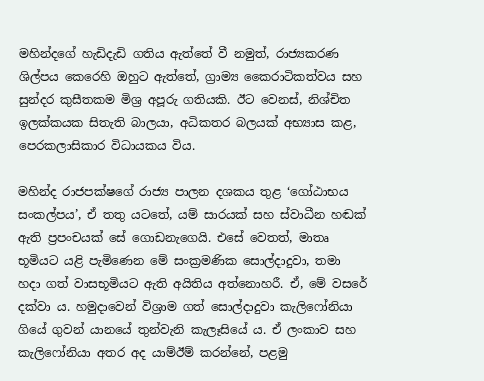මහින්දගේ හැඩිදැඩි ගතිය ඇත්තේ වී නමුත්, රාජ්‍යකරණ ශිල්පය කෙරෙහි ඔහුට ඇත්තේ, ග්‍රාම්‍ය කෛරාටිකත්වය සහ සුන්දර කුසීතකම මිශ්‍ර අපූරු ගතියකි. ඊට වෙනස්, නිශ්චිත ඉලක්කයක සිතැති බාලයා, අධිකතර බලයක් අභ්‍යාස කළ, පෙරකලාසිකාර විධායකය විය.

මහින්ද රාජපක්ෂගේ රාජ්‍ය පාලන දශකය තුළ ‘ගෝඨාභය සංකල්පය’, ඒ තතු යටතේ, යම් සාරයක් සහ ස්වාධීන හඬක් ඇති ප්‍රපංචයක් සේ ගොඩනැගෙයි. එසේ වෙතත්, මාතෘ භූමියට යළි පැමිණෙන මේ සංක්‍රමණික සොල්දාදුවා, තමා හදා ගත් වාසභූමියට ඇති අයිතිය අත්නොහරී. ඒ, මේ වසරේ දක්වා ය. හමුදාවෙන් විශ්‍රාම ගත් සොල්දාදුවා කැලිෆෝනියා ගියේ ගුවන් යානයේ තුන්වැනි කැලෑසියේ ය. ඒ ලංකාව සහ කැලිෆෝනියා අතර අද යාම්ඊම් කරන්නේ, පළමු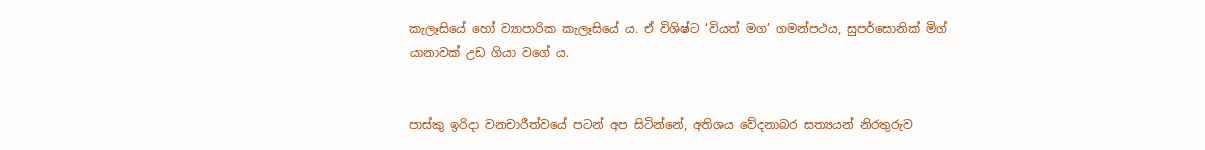කැලෑසියේ හෝ ව්‍යාපාරික කැලෑසියේ ය. ඒ විශිෂ්ට ‘වියත් මග’ ගමන්පථය, සුපර්සොනික් මිග් යානාවක් උඩ ගියා වගේ ය.


පාස්කු ඉරිදා වනචාරීත්වයේ පටන් අප සිටින්නේ, අතිශය වේදනාබර සත්‍යයන් නිරතුරුව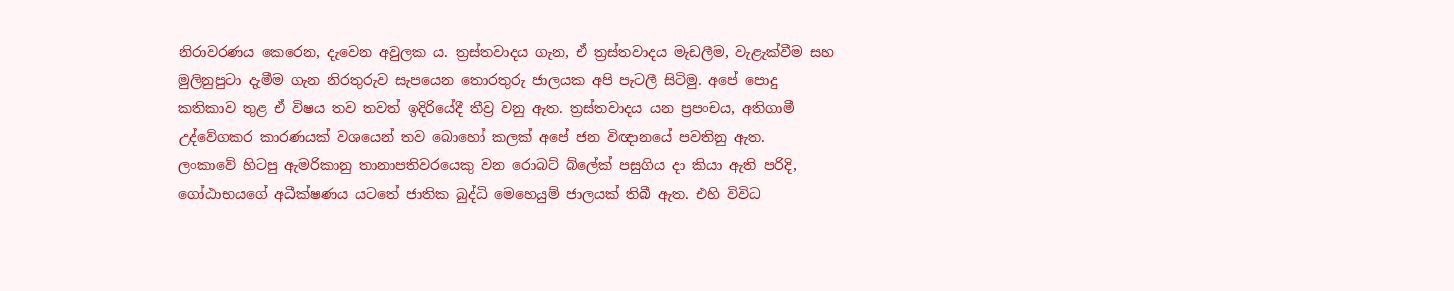නිරාවරණය කෙරෙන, දැවෙන අවුලක ය. ත්‍රස්තවාදය ගැන, ඒ ත්‍රස්තවාදය මැඩලීම, වැළැක්වීම සහ මුලිනුපුටා දැමීම ගැන නිරතුරුව සැපයෙන තොරතුරු ජාලයක අපි පැටලී සිටිමු. අපේ පොදු කතිකාව තුළ ඒ විෂය තව තවත් ඉදිරියේදී තීව්‍ර වනු ඇත. ත්‍රස්තවාදය යන ප්‍රපංචය, අතිගාමී උද්වේගකර කාරණයක් වශයෙන් තව බොහෝ කලක් අපේ ජන විඥානයේ පවතිනු ඇත.
ලංකාවේ හිටපු ඇමරිකානු තානාපතිවරයෙකු වන රොබට් බ්ලේක් පසුගිය දා කියා ඇති පරිදි, ගෝඨාභයගේ අධීක්ෂණය යටතේ ජාතික බුද්ධි මෙහෙයුම් ජාලයක් තිබී ඇත. එහි විවිධ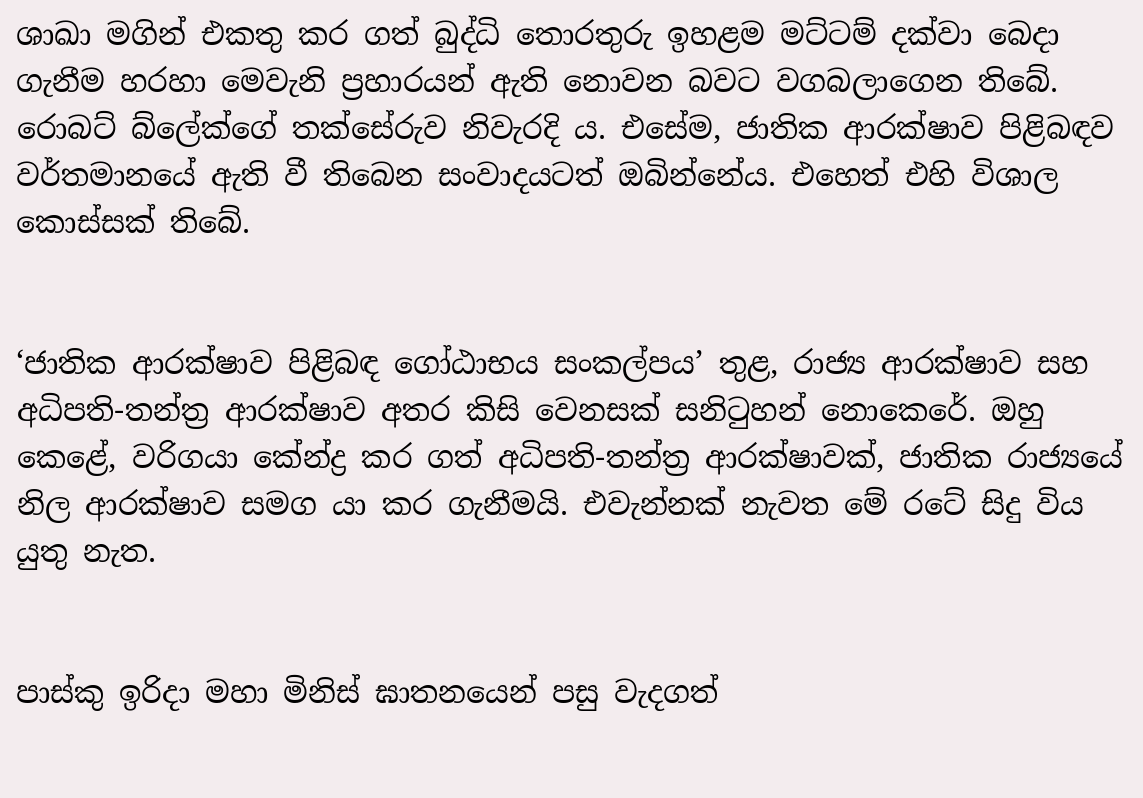ශාඛා මගින් එකතු කර ගත් බුද්ධි තොරතුරු ඉහළම මට්ටම් දක්වා බෙදා ගැනීම හරහා මෙවැනි ප්‍රහාරයන් ඇති නොවන බවට වගබලාගෙන තිබේ. රොබට් බ්ලේක්ගේ තක්සේරුව නිවැරදි ය. එසේම, ජාතික ආරක්ෂාව පිළිබඳව වර්තමානයේ ඇති වී තිබෙන සංවාදයටත් ඔබින්නේය. එහෙත් එහි විශාල කොස්සක් තිබේ.


‘ජාතික ආරක්ෂාව පිළිබඳ ගෝඨාභය සංකල්පය’ තුළ, රාජ්‍ය ආරක්ෂාව සහ අධිපති-තන්ත්‍ර ආරක්ෂාව අතර කිසි වෙනසක් සනිටුහන් නොකෙරේ. ඔහු කෙළේ, වරිගයා කේන්ද්‍ර කර ගත් අධිපති-තන්ත්‍ර ආරක්ෂාවක්, ජාතික රාජ්‍යයේ නිල ආරක්ෂාව සමග යා කර ගැනීමයි. එවැන්නක් නැවත මේ රටේ සිදු විය යුතු නැත.


පාස්කු ඉරිදා මහා මිනිස් ඝාතනයෙන් පසු වැදගත්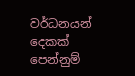වර්ධනයන් දෙකක් පෙන්නුම්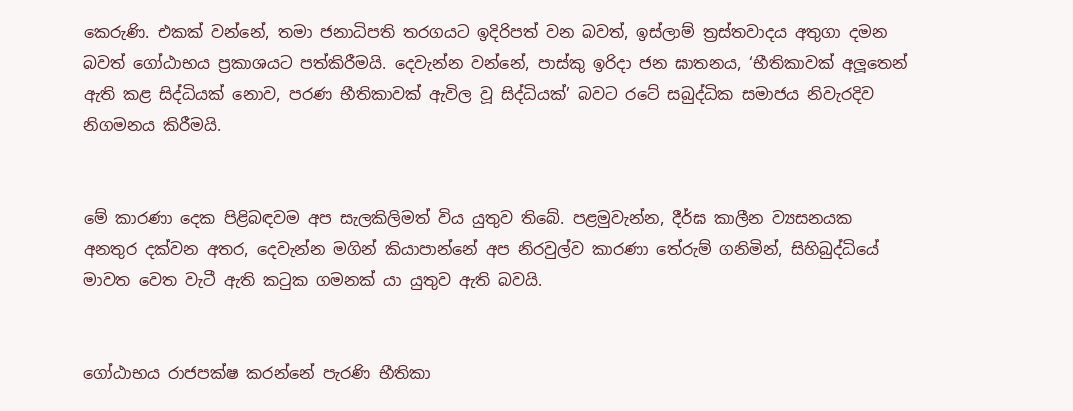කෙරුණි. එකක් වන්නේ, තමා ජනාධිපති තරගයට ඉදිරිපත් වන බවත්, ඉස්ලාම් ත්‍රස්තවාදය අතුගා දමන බවත් ගෝඨාභය ප්‍රකාශයට පත්කිරීමයි. දෙවැන්න වන්නේ, පාස්කු ඉරිදා ජන ඝාතනය, ‘භීතිකාවක් අලූතෙන් ඇති කළ සිද්ධියක් නොව, පරණ භීතිකාවක් ඇවිල වූ සිද්ධියක්’ බවට රටේ සබුද්ධික සමාජය නිවැරදිව නිගමනය කිරීමයි.


මේ කාරණා දෙක පිළිබඳවම අප සැලකිලිමත් විය යුතුව තිබේ. පළමුවැන්න, දීර්ඝ කාලීන ව්‍යසනයක අනතුර දක්වන අතර, දෙවැන්න මගින් කියාපාන්නේ අප නිරවුල්ව කාරණා තේරුම් ගනිමින්, සිහිබුද්ධියේ මාවත වෙත වැටී ඇති කටුක ගමනක් යා යුතුව ඇති බවයි.


ගෝඨාභය රාජපක්ෂ කරන්නේ පැරණි භීතිකා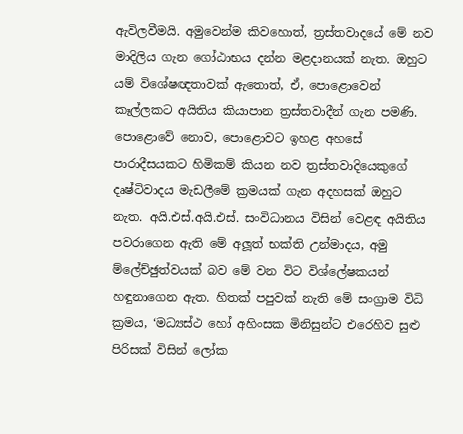ඇවිලවීමයි. අමුවෙන්ම කිවහොත්, ත්‍රස්තවාදයේ මේ නව මාදිලිය ගැන ගෝඨාභය දන්න මළදානයක් නැත. ඔහුට යම් විශේෂඥතාවක් ඇතොත්, ඒ, පොළොවෙන් කෑල්ලකට අයිතිය කියාපාන ත්‍රස්තවාදීන් ගැන පමණි. පොළොවේ නොව, පොළොවට ඉහළ අහසේ පාරාදීසයකට හිමිකම් කියන නව ත්‍රස්තවාදියෙකුගේ දෘෂ්ටිවාදය මැඩලීමේ ක්‍රමයක් ගැන අදහසක් ඔහුට නැත. අයි.එස්.අයි.එස්. සංවිධානය විසින් වෙළඳ අයිතිය පවරාගෙන ඇති මේ අලූත් භක්ති උන්මාදය, අමු ම්ලේච්ඡුත්වයක් බව මේ වන විට විශ්ලේෂකයන් හඳුනාගෙන ඇත. හිතක් පපුවක් නැති මේ සංග්‍රාම විධි ක්‍රමය, ‘මධ්‍යස්ථ හෝ අහිංසක මිනිසුන්ට එරෙහිව සුළු පිරිසක් විසින් ලෝක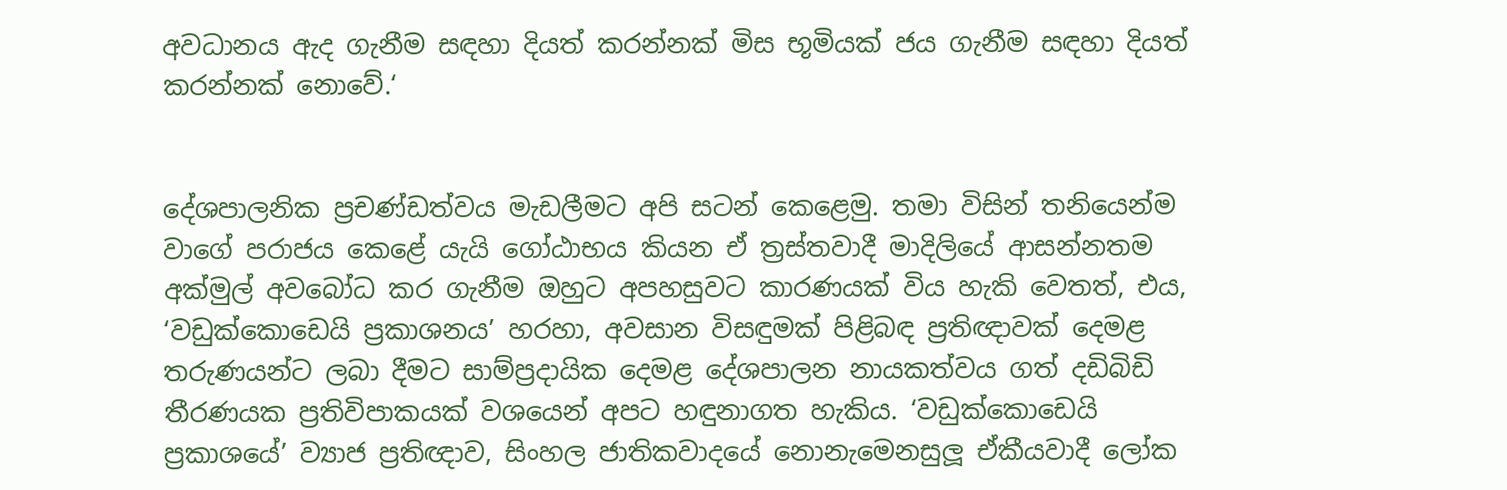අවධානය ඇද ගැනීම සඳහා දියත් කරන්නක් මිස භූමියක් ජය ගැනීම සඳහා දියත් කරන්නක් නොවේ.‘


දේශපාලනික ප්‍රචණ්ඩත්වය මැඩලීමට අපි සටන් කෙළෙමු. තමා විසින් තනියෙන්ම වාගේ පරාජය කෙළේ යැයි ගෝඨාභය කියන ඒ ත්‍රස්තවාදී මාදිලියේ ආසන්නතම අක්මුල් අවබෝධ කර ගැනීම ඔහුට අපහසුවට කාරණයක් විය හැකි වෙතත්, එය, ‘වඩුක්කොඩෙයි ප්‍රකාශනය’ හරහා, අවසාන විසඳුමක් පිළිබඳ ප්‍රතිඥාවක් දෙමළ තරුණයන්ට ලබා දීමට සාම්ප්‍රදායික දෙමළ දේශපාලන නායකත්වය ගත් දඩිබිඩි තීරණයක ප්‍රතිවිපාකයක් වශයෙන් අපට හඳුනාගත හැකිය. ‘වඩුක්කොඩෙයි ප්‍රකාශයේ’ ව්‍යාජ ප්‍රතිඥාව, සිංහල ජාතිකවාදයේ නොනැමෙනසුලූ ඒකීයවාදී ලෝක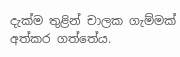දැක්ම තුළින් චාලක ගැම්මක් අත්කර ගත්තේය.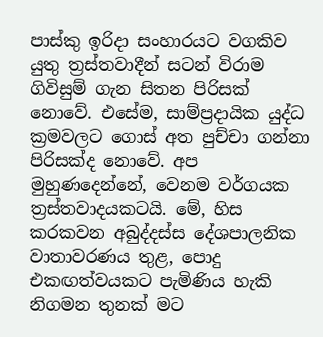පාස්කු ඉරිදා සංහාරයට වගකිව යුතු ත්‍රස්තවාදීන් සටන් විරාම ගිවිසුම් ගැන සිතන පිරිසක් නොවේ. එසේම, සාම්ප්‍රදායික යුද්ධ ක්‍රමවලට ගොස් අත පුච්චා ගන්නා පිරිසක්ද නොවේ. අප මුහුණදෙන්නේ, වෙනම වර්ගයක ත්‍රස්තවාදයකටයි. මේ, හිස කරකවන අබුද්දස්ස දේශපාලනික වාතාවරණය තුළ, පොදු එකඟත්වයකට පැමිණිය හැකි නිගමන තුනක් මට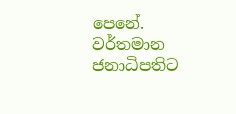පෙනේ.
වර්තමාන ජනාධිපතිට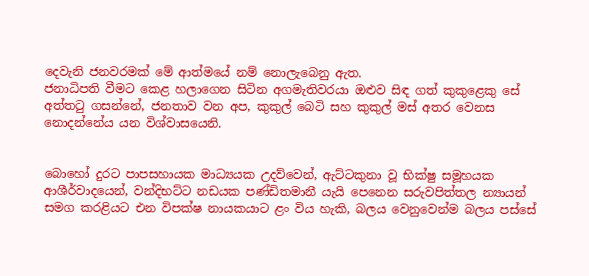දෙවැනි ජනවරමක් මේ ආත්මයේ නම් නොලැබෙනු ඇත.
ජනාධිපති වීමට කෙළ හලාගෙන සිටින අගමැතිවරයා ඔළුව සිඳ ගත් කුකුළෙකු සේ අත්තටු ගසන්නේ, ජනතාව වන අප, කුකුල් බෙටි සහ කුකුල් මස් අතර වෙනස නොදන්නේය යන විශ්වාසයෙනි.


බොහෝ දුරට පාපසහායක මාධ්‍යයක උදව්වෙන්, ඇට්ටකුනා වූ භික්ෂු සමූහයක ආශීර්වාදයෙන්, වන්දිභට්ට නඩයක පණ්ඩිතමානී යැයි පෙනෙන සරුවපිත්තල න්‍යායන් සමග කරළියට එන විපක්ෂ නායකයාට ළං විය හැකි, බලය වෙනුවෙන්ම බලය පස්සේ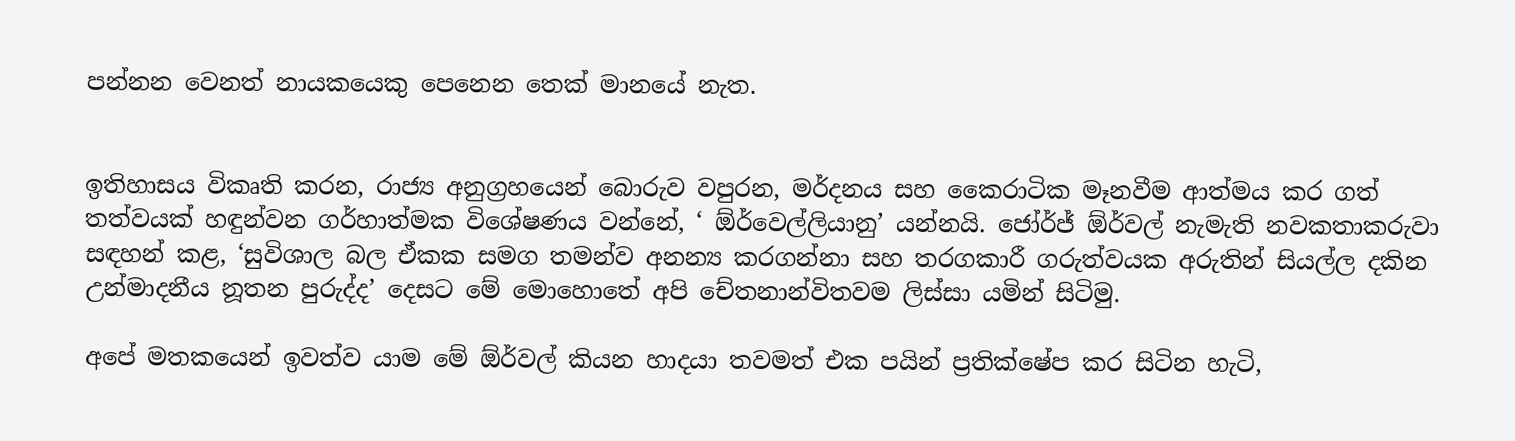පන්නන වෙනත් නායකයෙකු පෙනෙන තෙක් මානයේ නැත.


ඉතිහාසය විකෘති කරන, රාජ්‍ය අනුග්‍රහයෙන් බොරුව වපුරන, මර්දනය සහ කෛරාටික මෑනවීම ආත්මය කර ගත් තත්වයක් හඳුන්වන ගර්හාත්මක විශේෂණය වන්නේ, ‘ ඕර්වෙල්ලියානු’ යන්නයි. ජෝර්ජ් ඕර්වල් නැමැති නවකතාකරුවා සඳහන් කළ, ‘සුවිශාල බල ඒකක සමග තමන්ව අනන්‍ය කරගන්නා සහ තරගකාරී ගරුත්වයක අරුතින් සියල්ල දකින උන්මාදනීය නූතන පුරුද්ද’ දෙසට මේ මොහොතේ අපි චේතනාන්විතවම ලිස්සා යමින් සිටිමු.

අපේ මතකයෙන් ඉවත්ව යාම මේ ඕර්වල් කියන හාදයා තවමත් එක පයින් ප්‍රතික්ෂේප කර සිටින හැටි,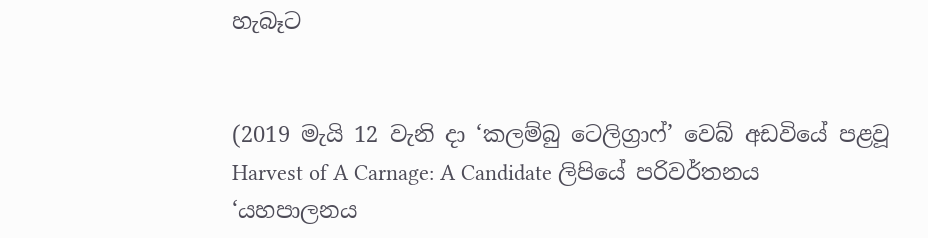හැබෑට


(2019 මැයි 12 වැනි දා ‘කලම්බු ටෙලිග්‍රාෆ්’ වෙබ් අඩවියේ පළවූ Harvest of A Carnage: A Candidate ලිපියේ පරිවර්තනය ‘යහපාලනය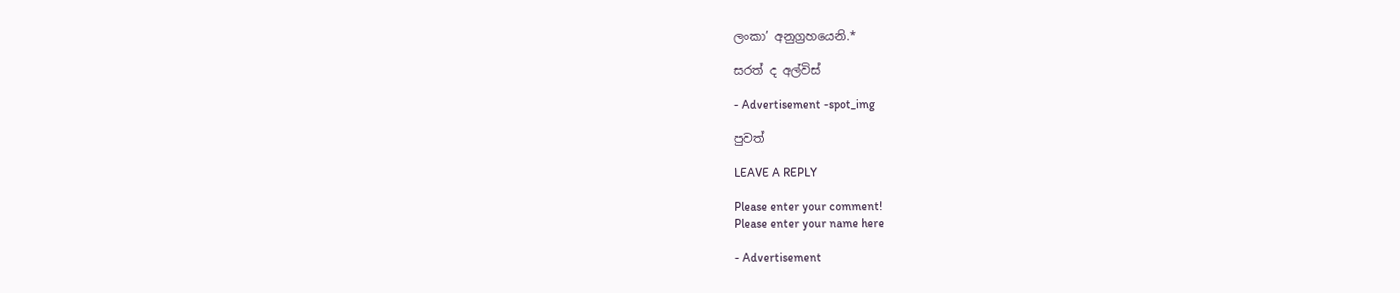ලංකා’ අනුග්‍රහයෙනි.*

සරත් ද අල්විස්

- Advertisement -spot_img

පුවත්

LEAVE A REPLY

Please enter your comment!
Please enter your name here

- Advertisement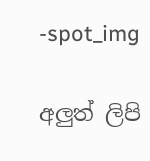-spot_img

අලුත් ලිපි